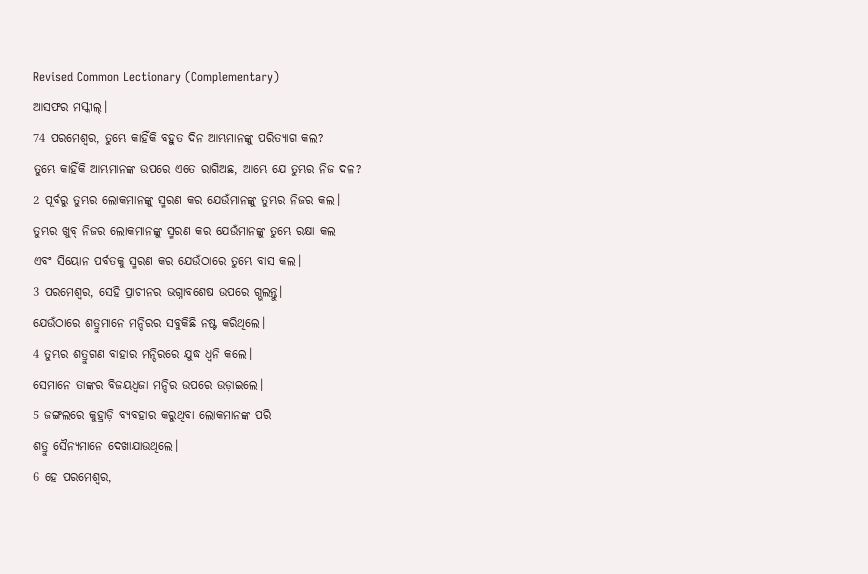Revised Common Lectionary (Complementary)
ଆସଫର ମସ୍କୀଲ୍।
74 ପରମେଶ୍ୱର, ତୁମ୍ଭେ କାହିଁକି ବହୁତ ଦିନ ଆମ୍ଭମାନଙ୍କୁ ପରିତ୍ୟାଗ କଲ?
ତୁମ୍ଭେ କାହିଁକି ଆମ୍ଭମାନଙ୍କ ଉପରେ ଏତେ ରାଗିଅଛ, ଆମ୍ଭେ ଯେ ତୁମ୍ଭର ନିଜ ଦଳ?
2 ପୂର୍ବରୁ ତୁମ୍ଭର ଲୋକମାନଙ୍କୁ ସ୍ମରଣ କର ଯେଉଁମାନଙ୍କୁ ତୁମ୍ଭର ନିଜର କଲ।
ତୁମ୍ଭର ଖୁବ୍ ନିଜର ଲୋକମାନଙ୍କୁ ସ୍ମରଣ କର ଯେଉଁମାନଙ୍କୁ ତୁମ୍ଭେ ରକ୍ଷା କଲ
ଏବଂ ସିୟୋନ ପର୍ବତକୁ ସ୍ମରଣ କର ଯେଉଁଠାରେ ତୁମ୍ଭେ ବାସ କଲ।
3 ପରମେଶ୍ୱର, ସେହି ପ୍ରାଚୀନର ଭଗ୍ନାବଶେଷ ଉପରେ ଗ୍ଭଲନ୍ତୁ।
ଯେଉଁଠାରେ ଶତ୍ରୁମାନେ ମନ୍ଦିରର ସବୁକିଛି ନଷ୍ଟ କରିଥିଲେ।
4 ତୁମ୍ଭର ଶତ୍ରୁଗଣ ବାହାର ମନ୍ଦିରରେ ଯୁଦ୍ଧ ଧ୍ୱନି କଲେ।
ସେମାନେ ତାଙ୍କର ବିଜୟଧ୍ୱଜା ମନ୍ଦିର ଉପରେ ଉଡ଼ାଇଲେ।
5 ଜଙ୍ଗଲରେ କୁହ୍ରାଡ଼ି ବ୍ୟବହାର କରୁଥିବା ଲୋକମାନଙ୍କ ପରି
ଶତ୍ରୁ ସୈନ୍ୟମାନେ ଦେଖାଯାଉଥିଲେ।
6 ହେ ପରମେଶ୍ୱର,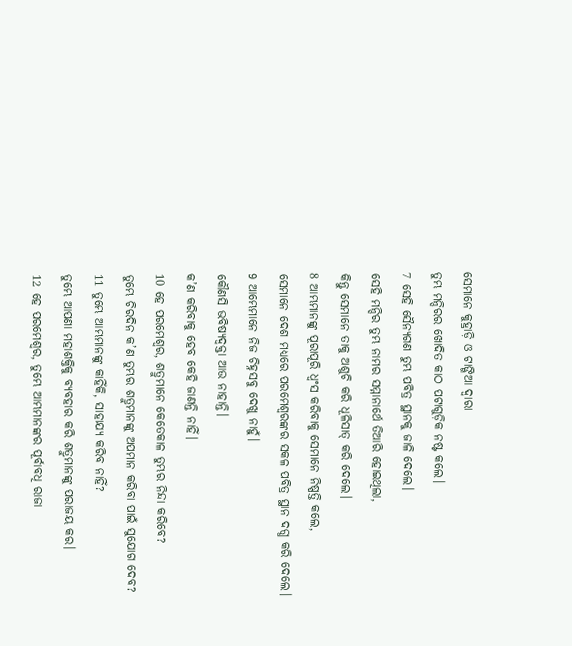ସେମାନେ କୁହ୍ରାଡ଼ି ଓ ଟାଙ୍ଗିଆ ଦ୍ୱାରା
ତୁମ୍ଭ ମନ୍ଦିରର ଖୋଦିତ କାଠ ପଟାଗୁଡ଼ିକ ନଷ୍ଟ କଲେ।
7 ସେହି ସୈନ୍ୟଗଣ ତୁମ୍ଭ ପବିତ୍ର ସ୍ଥାନକୁ ଜାଳି ଦେଲେ।
ସେହି ମନ୍ଦିର ତୁମ୍ଭ ନାମର ସମ୍ମାନାର୍ଥେ ତିଆରି ହୋଇଥିଲା,
କିନ୍ତୁ ସେମାନେ ତାକୁ ଅଶୁଚି କରି ଧୂଳିସାତ୍ କରି ଦେଲେ।
8 ଆମ୍ଭମାନଙ୍କୁ ପୂରାପୂରି ଧ୍ୱଂସ କରିବାକୁ ସେମାନେ ନିଷ୍ପତ୍ତି କଲେ,
ସେମାନେ ଦେଶ ମଧ୍ୟରେ ପରମେଶ୍ୱରଙ୍କର ସକଳ ପବିତ୍ର ସ୍ଥାନ ଦଗ୍ଧ କରି ଦେଲେ।
9 ଆମ୍ଭେମାନେ ନିଜ ଚିହ୍ନସବୁ ଦେଖୁ ନାହୁଁ।
କୌଣସି ଭବିଷ୍ୟଦ୍ବକ୍ତା ଆଉ ନାହାନ୍ତି।
କ’ଣ କରିବାକୁ ହେବ କେହି ଜାଣନ୍ତି ନାହିଁ।
10 ହେ ପରମେଶ୍ୱର, ଶତ୍ରୁମାନେ କେତେକାଳ ତୁମ୍ଭର ନିନ୍ଦା କରିବେ?
ତୁମ୍ଭେ ଚିରଦିନ କ’ଣ ତୁମ୍ଭର ଶତ୍ରୁମାନଙ୍କୁ ଅପମାନ କରିବା ପାଇଁ ସୁଯୋଗ ଦେବ?
11 ତୁମ୍ଭେ ଆମ୍ଭମାନଙ୍କୁ କାହିଁକି, ସାହାଯ୍ୟ କରିବ ନାହିଁ?
ତୁମ୍ଭେ ଆପଣା ମହାଶକ୍ତିକୁ ବ୍ୟବହାର କରି ଶତ୍ରୁମାନଙ୍କୁ ପରାଜୟ କର।
12 ହେ ପରମେଶ୍ୱର, ତୁମ୍ଭେ ଆମ୍ଭମାନଙ୍କର ପୂର୍ବାବଧି ରାଜା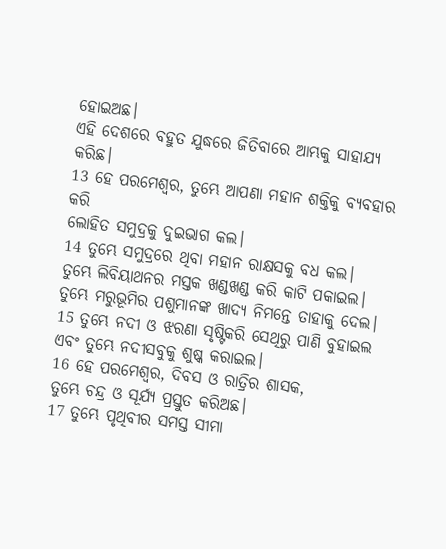ହୋଇଅଛ।
ଏହି ଦେଶରେ ବହୁତ ଯୁଦ୍ଧରେ ଜିତିବାରେ ଆମ୍ଭକୁ ସାହାଯ୍ୟ କରିଛ।
13 ହେ ପରମେଶ୍ୱର, ତୁମ୍ଭେ ଆପଣା ମହାନ ଶକ୍ତିକୁ ବ୍ୟବହାର କରି
ଲୋହିତ ସମୁଦ୍ରକୁ ଦୁଇଭାଗ କଲ।
14 ତୁମ୍ଭେ ସମୁଦ୍ରରେ ଥିବା ମହାନ ରାକ୍ଷସକୁ ବଧ କଲ।
ତୁମ୍ଭେ ଲିବିୟାଥନର ମସ୍ତକ ଖଣ୍ଡଖଣ୍ଡ କରି କାଟି ପକାଇଲ।
ତୁମ୍ଭେ ମରୁଭୂମିର ପଶୁମାନଙ୍କ ଖାଦ୍ୟ ନିମନ୍ତେ ତାହାକୁ ଦେଲ।
15 ତୁମ୍ଭେ ନଦୀ ଓ ଝରଣା ସୃଷ୍ଟିକରି ସେଥିରୁ ପାଣି ବୁହାଇଲ
ଏବଂ ତୁମ୍ଭେ ନଦୀସବୁକୁ ଶୁଷ୍କ କରାଇଲ।
16 ହେ ପରମେଶ୍ୱର, ଦିବସ ଓ ରାତ୍ରିର ଶାସକ,
ତୁମ୍ଭେ ଚନ୍ଦ୍ର ଓ ସୂର୍ଯ୍ୟ ପ୍ରସ୍ତୁତ କରିଅଛ।
17 ତୁମ୍ଭେ ପୃଥିବୀର ସମସ୍ତ ସୀମା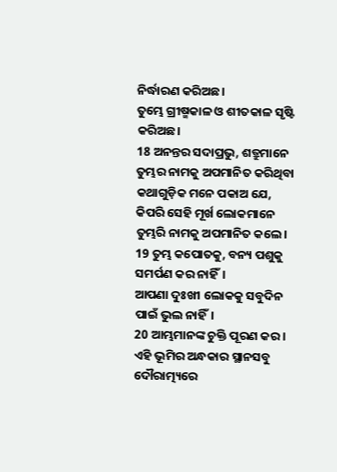ନିର୍ଦ୍ଧାରଣ କରିଅଛ।
ତୁମ୍ଭେ ଗ୍ରୀଷ୍ମକାଳ ଓ ଶୀତକାଳ ସୃଷ୍ଟି କରିଅଛ।
18 ଅନନ୍ତର ସଦାପ୍ରଭୁ, ଶତ୍ରୁମାନେ ତୁମ୍ଭର ନାମକୁ ଅପମାନିତ କରିଥିବା କଥାଗୁଡ଼ିକ ମନେ ପକାଅ ଯେ,
କିପରି ସେହି ମୂର୍ଖ ଲୋକମାନେ ତୁମ୍ଭରି ନାମକୁ ଅପମାନିତ କଲେ।
19 ତୁମ୍ଭ କପୋତକୁ, ବନ୍ୟ ପଶୁକୁ ସମର୍ପଣ କର ନାହିଁ।
ଆପଣା ଦୁଃଖୀ ଲୋକକୁ ସବୁଦିନ ପାଇଁ ଭୁଲ ନାହିଁ।
20 ଆମ୍ଭମାନଙ୍କ ଚୁକ୍ତି ପୂରଣ କର।
ଏହି ଭୂମିର ଅନ୍ଧକାର ସ୍ଥାନସବୁ ଦୌରାତ୍ମ୍ୟରେ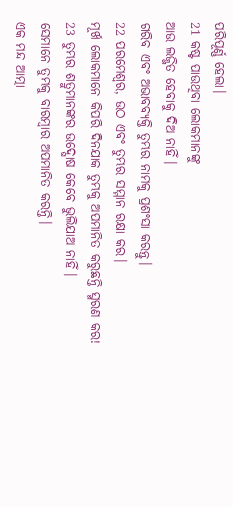ପରିପୂର୍ଣ୍ଣ ହେଲା।
21 କଷ୍ଟ ପାଉଥିବା ଲୋକମାନଙ୍କୁ
ଆଉ ଲଜ୍ଜିତ ହେବାକୁ ଦିଅ ନାହିଁ।
ଗରିବ ଏବଂ ଅଭାବବ୍ୟକ୍ତି ତୁମ୍ଭର ନାମକୁ ପ୍ରଶଂସା କରନ୍ତୁ।
22 ପରମେଶ୍ୱର, ଉଠ ଏବଂ ତୁମ୍ଭର ସମ୍ମାନ ରକ୍ଷା କର।
ମୂର୍ଖ ଲୋକମାନେ କିପରି ଦିନଯାକ ତୁମ୍ଭକୁ ଅପମାନିତ କରୁଛନ୍ତି ସ୍ମରଣ କର!
23 ତୁମ୍ଭର ଶତ୍ରୁମାନଙ୍କର ଉଦ୍ଘୋଷ କେବେ ଭୁଲିଯାଅ ନାହିଁ।
ସେମାନେ ତୁମ୍ଭକୁ ବାରମ୍ବାର ଅପମାନିତ କରନ୍ତି।
ଏକ ମନ୍ଦ ଆତ୍ମା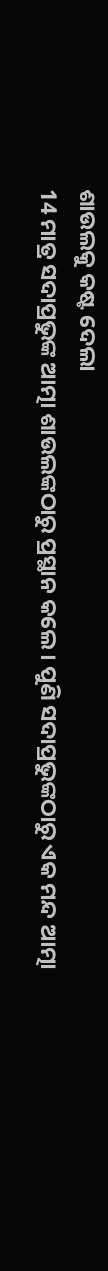ଶାଉଲକୁ କଷ୍ଟ ଦେଲା
14 ମାତ୍ର ସଦାପ୍ରଭୁଙ୍କ ଆତ୍ମା ଶାଉଲଙ୍କଠାରୁ ପ୍ରସ୍ଥାନ କଲେ। ପୁଣି ସଦାପ୍ରଭୁଙ୍କଠାରୁ ଏକ ମନ୍ଦ ଆତ୍ମା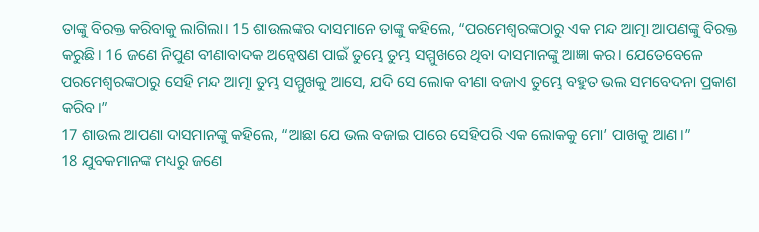ତାଙ୍କୁ ବିରକ୍ତ କରିବାକୁ ଲାଗିଲା। 15 ଶାଉଲଙ୍କର ଦାସମାନେ ତାଙ୍କୁ କହିଲେ, “ପରମେଶ୍ୱରଙ୍କଠାରୁ ଏକ ମନ୍ଦ ଆତ୍ମା ଆପଣଙ୍କୁ ବିରକ୍ତ କରୁଛି। 16 ଜଣେ ନିପୁଣ ବୀଣାବାଦକ ଅନ୍ୱେଷଣ ପାଇଁ ତୁମ୍ଭେ ତୁମ୍ଭ ସମ୍ମୁଖରେ ଥିବା ଦାସମାନଙ୍କୁ ଆଜ୍ଞା କର। ଯେତେବେଳେ ପରମେଶ୍ୱରଙ୍କଠାରୁ ସେହି ମନ୍ଦ ଆତ୍ମା ତୁମ୍ଭ ସମ୍ମୁଖକୁ ଆସେ, ଯଦି ସେ ଲୋକ ବୀଣା ବଜାଏ ତୁମ୍ଭେ ବହୁତ ଭଲ ସମବେଦନା ପ୍ରକାଶ କରିବ।”
17 ଶାଉଲ ଆପଣା ଦାସମାନଙ୍କୁ କହିଲେ, “ଆଛା ଯେ ଭଲ ବଜାଇ ପାରେ ସେହିପରି ଏକ ଲୋକକୁ ମୋ’ ପାଖକୁ ଆଣ।”
18 ଯୁବକମାନଙ୍କ ମଧ୍ୟରୁ ଜଣେ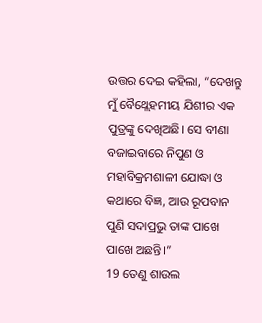ଉତ୍ତର ଦେଇ କହିଲା, “ଦେଖନ୍ତୁ ମୁଁ ବୈଥ୍ଲେହମୀୟ ଯିଶୀର ଏକ ପୁତ୍ରଙ୍କୁ ଦେଖିଅଛି। ସେ ବୀଣା ବଜାଇବାରେ ନିପୁଣ ଓ ମହାବିକ୍ରମଶାଳୀ ଯୋଦ୍ଧା ଓ କଥାରେ ବିଜ୍ଞ, ଆଉ ରୂପବାନ ପୁଣି ସଦାପ୍ରଭୁ ତାଙ୍କ ପାଖେ ପାଖେ ଅଛନ୍ତି।”
19 ତେଣୁ ଶାଉଲ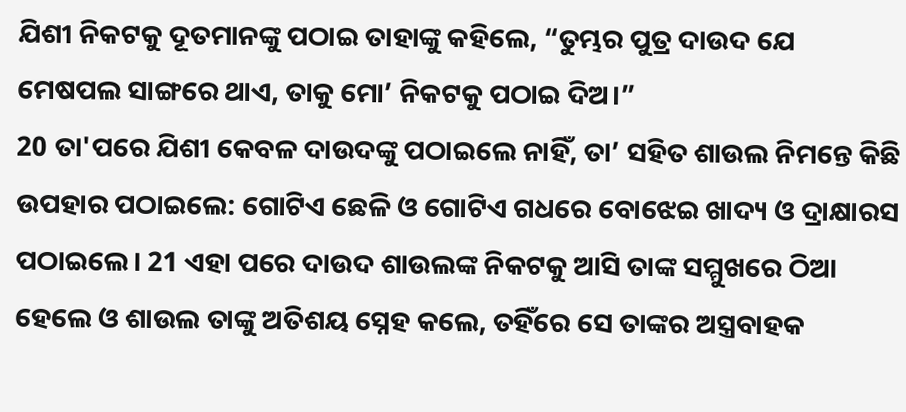ଯିଶୀ ନିକଟକୁ ଦୂତମାନଙ୍କୁ ପଠାଇ ତାହାଙ୍କୁ କହିଲେ, “ତୁମ୍ଭର ପୁତ୍ର ଦାଉଦ ଯେ ମେଷପଲ ସାଙ୍ଗରେ ଥାଏ, ତାକୁ ମୋ’ ନିକଟକୁ ପଠାଇ ଦିଅ।”
20 ତା'ପରେ ଯିଶୀ କେବଳ ଦାଉଦଙ୍କୁ ପଠାଇଲେ ନାହିଁ, ତା’ ସହିତ ଶାଉଲ ନିମନ୍ତେ କିଛି ଉପହାର ପଠାଇଲେ: ଗୋଟିଏ ଛେଳି ଓ ଗୋଟିଏ ଗଧରେ ବୋଝେଇ ଖାଦ୍ୟ ଓ ଦ୍ରାକ୍ଷାରସ ପଠାଇଲେ। 21 ଏହା ପରେ ଦାଉଦ ଶାଉଲଙ୍କ ନିକଟକୁ ଆସି ତାଙ୍କ ସମ୍ମୁଖରେ ଠିଆ ହେଲେ ଓ ଶାଉଲ ତାଙ୍କୁ ଅତିଶୟ ସ୍ନେହ କଲେ, ତହିଁରେ ସେ ତାଙ୍କର ଅସ୍ତ୍ରବାହକ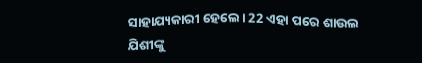ସାହାଯ୍ୟକାରୀ ହେଲେ। 22 ଏହା ପରେ ଶାଉଲ ଯିଶୀଙ୍କୁ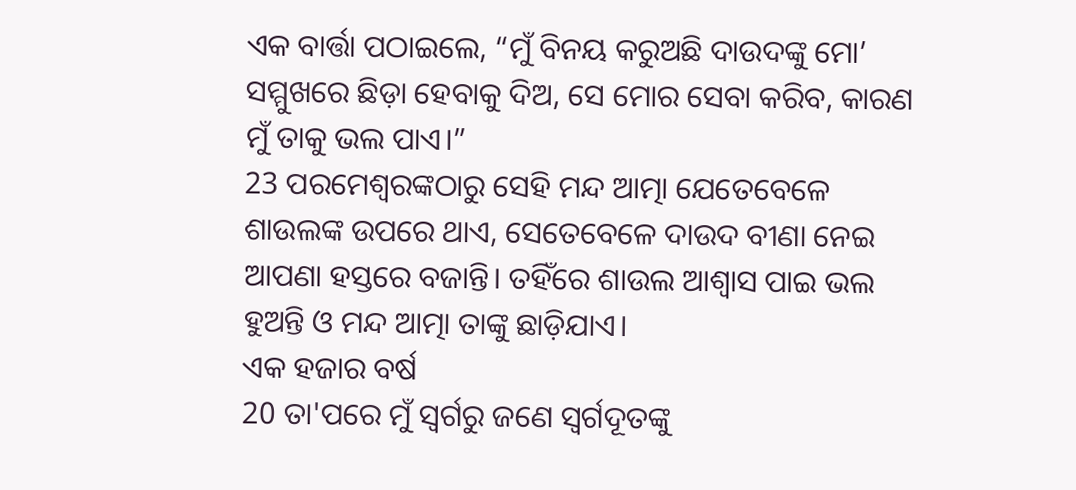ଏକ ବାର୍ତ୍ତା ପଠାଇଲେ, “ମୁଁ ବିନୟ କରୁଅଛି ଦାଉଦଙ୍କୁ ମୋ’ ସମ୍ମୁଖରେ ଛିଡ଼ା ହେବାକୁ ଦିଅ, ସେ ମୋର ସେବା କରିବ, କାରଣ ମୁଁ ତାକୁ ଭଲ ପାଏ।”
23 ପରମେଶ୍ୱରଙ୍କଠାରୁ ସେହି ମନ୍ଦ ଆତ୍ମା ଯେତେବେଳେ ଶାଉଲଙ୍କ ଉପରେ ଥାଏ, ସେତେବେଳେ ଦାଉଦ ବୀଣା ନେଇ ଆପଣା ହସ୍ତରେ ବଜାନ୍ତି। ତହିଁରେ ଶାଉଲ ଆଶ୍ୱାସ ପାଇ ଭଲ ହୁଅନ୍ତି ଓ ମନ୍ଦ ଆତ୍ମା ତାଙ୍କୁ ଛାଡ଼ିଯାଏ।
ଏକ ହଜାର ବର୍ଷ
20 ତା'ପରେ ମୁଁ ସ୍ୱର୍ଗରୁ ଜଣେ ସ୍ୱର୍ଗଦୂତଙ୍କୁ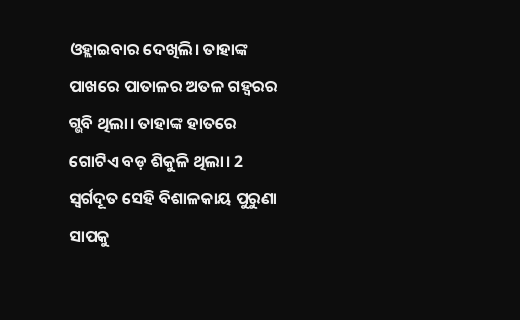ଓହ୍ଲାଇବାର ଦେଖିଲି। ତାହାଙ୍କ ପାଖରେ ପାତାଳର ଅତଳ ଗହ୍ୱରର ଗ୍ଭବି ଥିଲା। ତାହାଙ୍କ ହାତରେ ଗୋଟିଏ ବଡ଼ ଶିକୁଳି ଥିଲା। 2 ସ୍ୱର୍ଗଦୂତ ସେହି ବିଶାଳକାୟ ପୁରୁଣା ସାପକୁ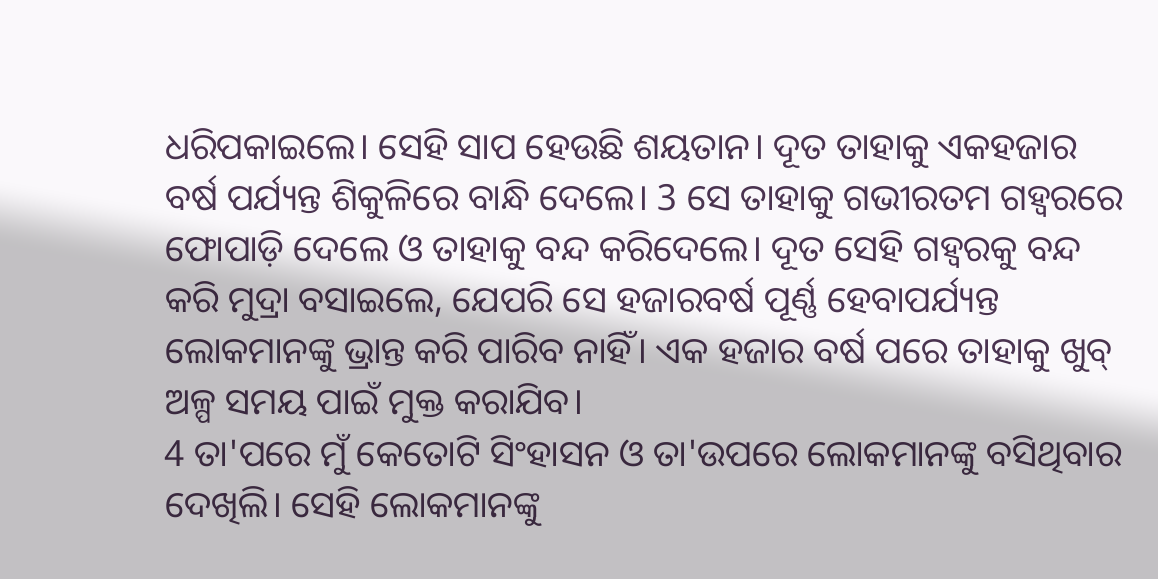ଧରିପକାଇଲେ। ସେହି ସାପ ହେଉଛି ଶୟତାନ। ଦୂତ ତାହାକୁ ଏକହଜାର ବର୍ଷ ପର୍ଯ୍ୟନ୍ତ ଶିକୁଳିରେ ବାନ୍ଧି ଦେଲେ। 3 ସେ ତାହାକୁ ଗଭୀରତମ ଗହ୍ୱରରେ ଫୋପାଡ଼ି ଦେଲେ ଓ ତାହାକୁ ବନ୍ଦ କରିଦେଲେ। ଦୂତ ସେହି ଗହ୍ୱରକୁ ବନ୍ଦ କରି ମୁଦ୍ରା ବସାଇଲେ, ଯେପରି ସେ ହଜାରବର୍ଷ ପୂର୍ଣ୍ଣ ହେବାପର୍ଯ୍ୟନ୍ତ ଲୋକମାନଙ୍କୁ ଭ୍ରାନ୍ତ କରି ପାରିବ ନାହିଁ। ଏକ ହଜାର ବର୍ଷ ପରେ ତାହାକୁ ଖୁବ୍ ଅଳ୍ପ ସମୟ ପାଇଁ ମୁକ୍ତ କରାଯିବ।
4 ତା'ପରେ ମୁଁ କେତୋଟି ସିଂହାସନ ଓ ତା'ଉପରେ ଲୋକମାନଙ୍କୁ ବସିଥିବାର ଦେଖିଲି। ସେହି ଲୋକମାନଙ୍କୁ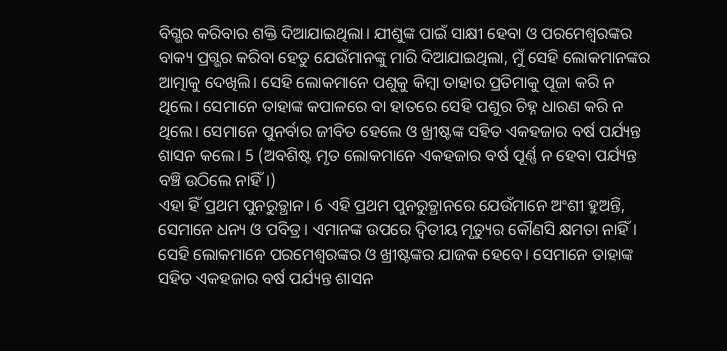ବିଗ୍ଭର କରିବାର ଶକ୍ତି ଦିଆଯାଇଥିଲା। ଯୀଶୁଙ୍କ ପାଇଁ ସାକ୍ଷୀ ହେବା ଓ ପରମେଶ୍ୱରଙ୍କର ବାକ୍ୟ ପ୍ରଗ୍ଭର କରିବା ହେତୁ ଯେଉଁମାନଙ୍କୁ ମାରି ଦିଆଯାଇଥିଲା, ମୁଁ ସେହି ଲୋକମାନଙ୍କର ଆତ୍ମାକୁ ଦେଖିଲି। ସେହି ଲୋକମାନେ ପଶୁକୁ କିମ୍ବା ତାହାର ପ୍ରତିମାକୁ ପୂଜା କରି ନ ଥିଲେ। ସେମାନେ ତାହାଙ୍କ କପାଳରେ ବା ହାତରେ ସେହି ପଶୁର ଚିହ୍ନ ଧାରଣ କରି ନ ଥିଲେ। ସେମାନେ ପୁନର୍ବାର ଜୀବିତ ହେଲେ ଓ ଖ୍ରୀଷ୍ଟଙ୍କ ସହିତ ଏକହଜାର ବର୍ଷ ପର୍ଯ୍ୟନ୍ତ ଶାସନ କଲେ। 5 (ଅବଶିଷ୍ଟ ମୃତ ଲୋକମାନେ ଏକହଜାର ବର୍ଷ ପୂର୍ଣ୍ଣ ନ ହେବା ପର୍ଯ୍ୟନ୍ତ ବଞ୍ଚି ଉଠିଲେ ନାହିଁ।)
ଏହା ହିଁ ପ୍ରଥମ ପୁନରୁତ୍ଥାନ। 6 ଏହି ପ୍ରଥମ ପୁନରୁତ୍ଥାନରେ ଯେଉଁମାନେ ଅଂଶୀ ହୁଅନ୍ତି, ସେମାନେ ଧନ୍ୟ ଓ ପବିତ୍ର। ଏମାନଙ୍କ ଉପରେ ଦ୍ୱିତୀୟ ମୃତ୍ୟୁର କୌଣସି କ୍ଷମତା ନାହିଁ। ସେହି ଲୋକମାନେ ପରମେଶ୍ୱରଙ୍କର ଓ ଖ୍ରୀଷ୍ଟଙ୍କର ଯାଜକ ହେବେ। ସେମାନେ ତାହାଙ୍କ ସହିତ ଏକହଜାର ବର୍ଷ ପର୍ଯ୍ୟନ୍ତ ଶାସନ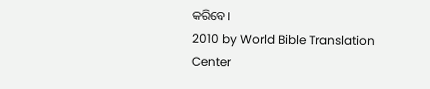କରିବେ।
2010 by World Bible Translation Center